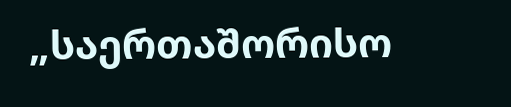„საერთაშორისო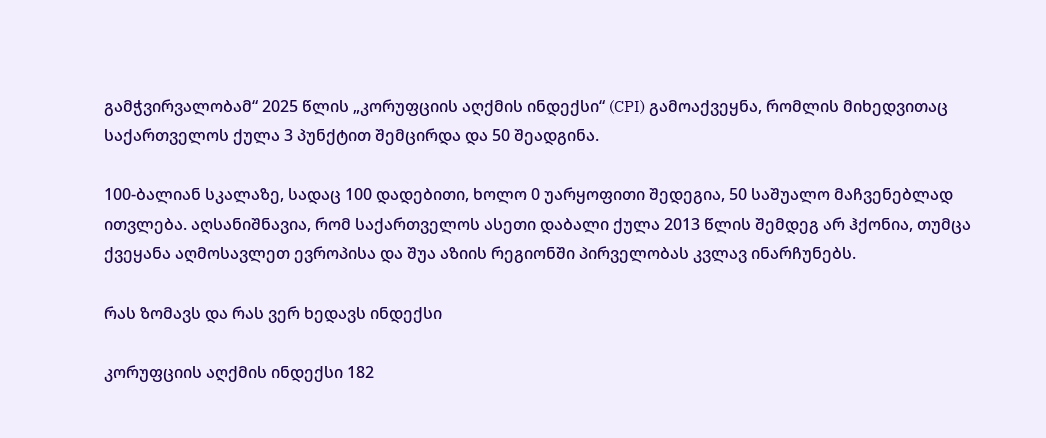გამჭვირვალობამ“ 2025 წლის „კორუფციის აღქმის ინდექსი“ (CPI) გამოაქვეყნა, რომლის მიხედვითაც საქართველოს ქულა 3 პუნქტით შემცირდა და 50 შეადგინა.

100-ბალიან სკალაზე, სადაც 100 დადებითი, ხოლო 0 უარყოფითი შედეგია, 50 საშუალო მაჩვენებლად ითვლება. აღსანიშნავია, რომ საქართველოს ასეთი დაბალი ქულა 2013 წლის შემდეგ არ ჰქონია, თუმცა ქვეყანა აღმოსავლეთ ევროპისა და შუა აზიის რეგიონში პირველობას კვლავ ინარჩუნებს.

რას ზომავს და რას ვერ ხედავს ინდექსი

კორუფციის აღქმის ინდექსი 182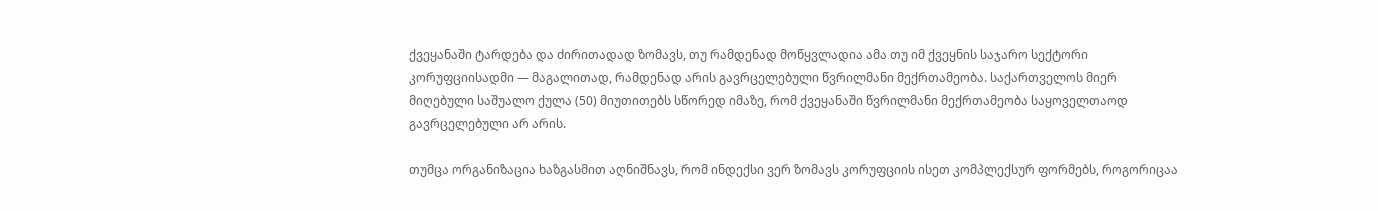ქვეყანაში ტარდება და ძირითადად ზომავს, თუ რამდენად მოწყვლადია ამა თუ იმ ქვეყნის საჯარო სექტორი კორუფციისადმი — მაგალითად, რამდენად არის გავრცელებული წვრილმანი მექრთამეობა. საქართველოს მიერ მიღებული საშუალო ქულა (50) მიუთითებს სწორედ იმაზე, რომ ქვეყანაში წვრილმანი მექრთამეობა საყოველთაოდ გავრცელებული არ არის.

თუმცა ორგანიზაცია ხაზგასმით აღნიშნავს, რომ ინდექსი ვერ ზომავს კორუფციის ისეთ კომპლექსურ ფორმებს, როგორიცაა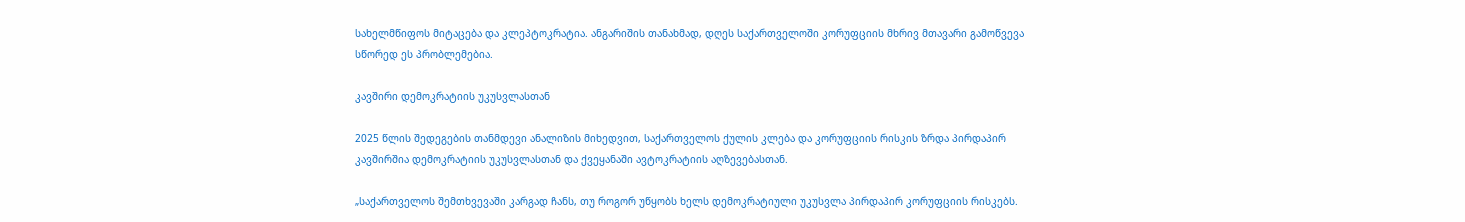სახელმწიფოს მიტაცება და კლეპტოკრატია. ანგარიშის თანახმად, დღეს საქართველოში კორუფციის მხრივ მთავარი გამოწვევა სწორედ ეს პრობლემებია.

კავშირი დემოკრატიის უკუსვლასთან

2025 წლის შედეგების თანმდევი ანალიზის მიხედვით, საქართველოს ქულის კლება და კორუფციის რისკის ზრდა პირდაპირ კავშირშია დემოკრატიის უკუსვლასთან და ქვეყანაში ავტოკრატიის აღზევებასთან.

„საქართველოს შემთხვევაში კარგად ჩანს, თუ როგორ უწყობს ხელს დემოკრატიული უკუსვლა პირდაპირ კორუფციის რისკებს.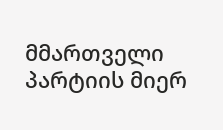მმართველი პარტიის მიერ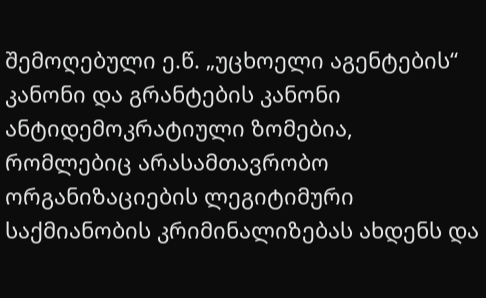შემოღებული ე.წ. „უცხოელი აგენტების“ კანონი და გრანტების კანონი ანტიდემოკრატიული ზომებია, რომლებიც არასამთავრობო ორგანიზაციების ლეგიტიმური საქმიანობის კრიმინალიზებას ახდენს და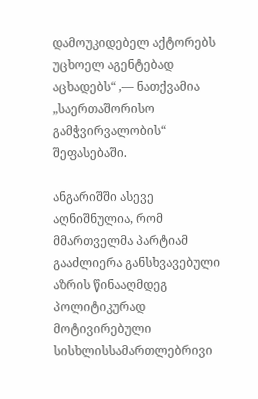დამოუკიდებელ აქტორებს უცხოელ აგენტებად აცხადებს“ ,— ნათქვამია „საერთაშორისო გამჭვირვალობის“ შეფასებაში.

ანგარიშში ასევე აღნიშნულია, რომ მმართველმა პარტიამ გააძლიერა განსხვავებული აზრის წინააღმდეგ პოლიტიკურად მოტივირებული სისხლისსამართლებრივი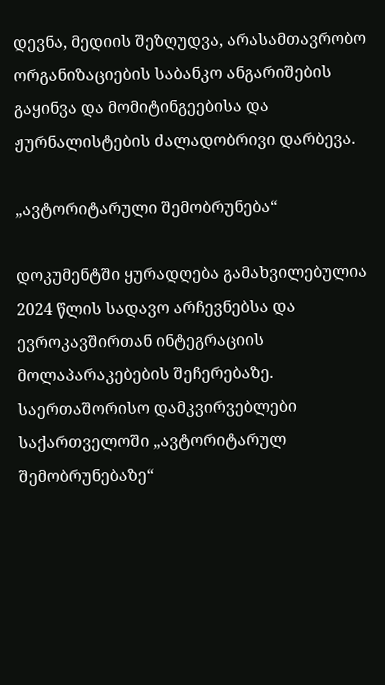დევნა, მედიის შეზღუდვა, არასამთავრობო ორგანიზაციების საბანკო ანგარიშების გაყინვა და მომიტინგეებისა და ჟურნალისტების ძალადობრივი დარბევა.

„ავტორიტარული შემობრუნება“

დოკუმენტში ყურადღება გამახვილებულია 2024 წლის სადავო არჩევნებსა და ევროკავშირთან ინტეგრაციის მოლაპარაკებების შეჩერებაზე. საერთაშორისო დამკვირვებლები საქართველოში „ავტორიტარულ შემობრუნებაზე“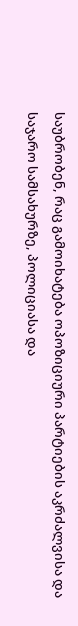საუბრობენ, რაც გამოიხატება ოპოზიციური პარტიების აკრძალვისა და საჯარო სამსახურზე, პოლიციასა და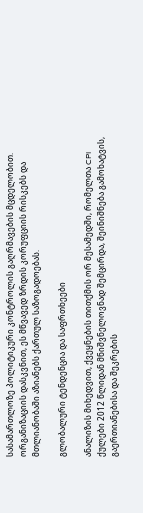სასამართლოზე პოლიტიკური კონტროლის გაღრმავების მცდელობით. ორგანიზაციის დასკვნით, ეს მწვავედ ზრდის კორუფციის რისკებს და მთლიანობაში აზიანებს ქართულ საზოგადოებას.

გლობალური ტენდენცია და საფრთხეები

ანალიზის მიხედვით, ქვეყნების თითქმის ორ მესამედში, რომელთა CPI ქულები 2012 წლიდან მნიშვნელოვნად შემცირდა, შეინიშნება გამოხატვის, გაერთიანებისა და შეკრების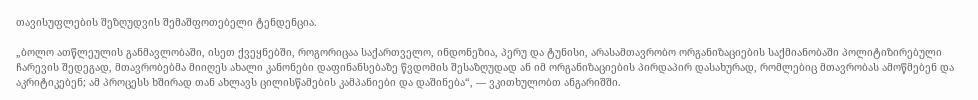თავისუფლების შეზღუდვის შემაშფოთებელი ტენდენცია.

„ბოლო ათწლეულის განმავლობაში, ისეთ ქვეყნებში, როგორიცაა საქართველო, ინდონეზია, პერუ და ტუნისი, არასამთავრობო ორგანიზაციების საქმიანობაში პოლიტიზირებული ჩარევის შედეგად, მთავრობებმა მიიღეს ახალი კანონები დაფინანსებაზე წვდომის შესაზღუდად ან იმ ორგანიზაციების პირდაპირ დასახურად, რომლებიც მთავრობას ამოწმებენ და აკრიტიკებენ; ამ პროცესს ხშირად თან ახლავს ცილისწამების კამპანიები და დაშინება“, — ვკითხულობთ ანგარიშში.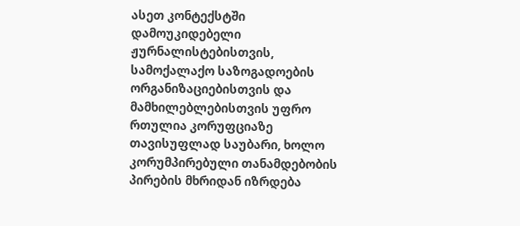ასეთ კონტექსტში დამოუკიდებელი ჟურნალისტებისთვის, სამოქალაქო საზოგადოების ორგანიზაციებისთვის და მამხილებლებისთვის უფრო რთულია კორუფციაზე თავისუფლად საუბარი, ხოლო კორუმპირებული თანამდებობის პირების მხრიდან იზრდება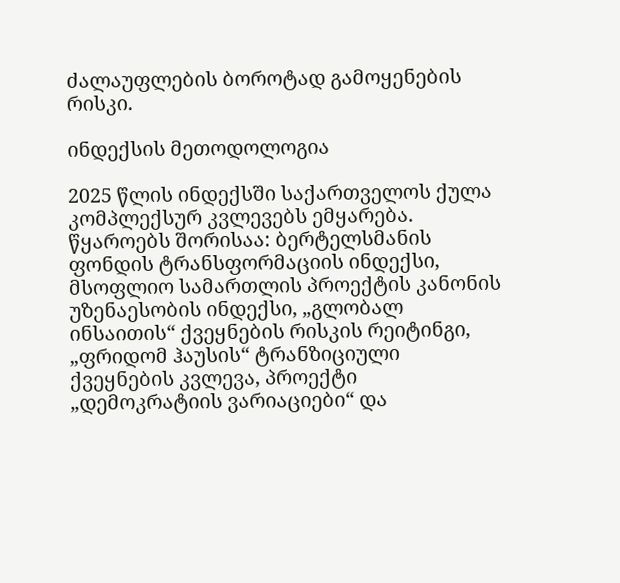ძალაუფლების ბოროტად გამოყენების რისკი.

ინდექსის მეთოდოლოგია

2025 წლის ინდექსში საქართველოს ქულა კომპლექსურ კვლევებს ემყარება. წყაროებს შორისაა: ბერტელსმანის ფონდის ტრანსფორმაციის ინდექსი, მსოფლიო სამართლის პროექტის კანონის უზენაესობის ინდექსი, „გლობალ ინსაითის“ ქვეყნების რისკის რეიტინგი, „ფრიდომ ჰაუსის“ ტრანზიციული ქვეყნების კვლევა, პროექტი „დემოკრატიის ვარიაციები“ და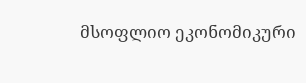მსოფლიო ეკონომიკური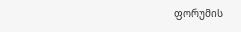ფორუმის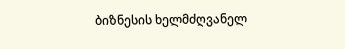ბიზნესის ხელმძღვანელ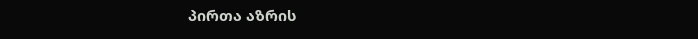პირთა აზრის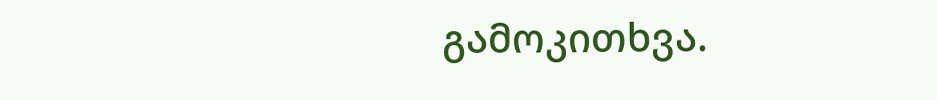გამოკითხვა.